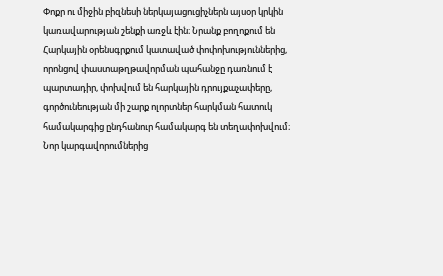Փոքր ու միջին բիզնեսի ներկայացուցիչներն այսօր կրկին կառավարության շենքի առջև էին։ Նրանք բողոքում են Հարկային օրենսգրքում կատաված փոփոխություններից, որոնցով փաստաթղթավորման պահանջը դառնում է պարտադիր, փոխվում են հարկային դրույքաչափերը, գործունեության մի շարք ոլորտներ հարկման հատուկ համակարգից ընդհանուր համակարգ են տեղափոխվում։
Նոր կարգավորումներից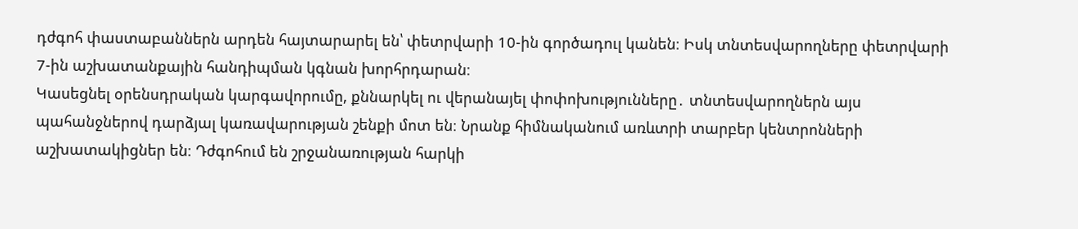դժգոհ փաստաբաններն արդեն հայտարարել են՝ փետրվարի 10-ին գործադուլ կանեն։ Իսկ տնտեսվարողները փետրվարի 7-ին աշխատանքային հանդիպման կգնան խորհրդարան։
Կասեցնել օրենսդրական կարգավորումը, քննարկել ու վերանայել փոփոխությունները․ տնտեսվարողներն այս պահանջներով դարձյալ կառավարության շենքի մոտ են։ Նրանք հիմնականում առևտրի տարբեր կենտրոնների աշխատակիցներ են։ Դժգոհում են շրջանառության հարկի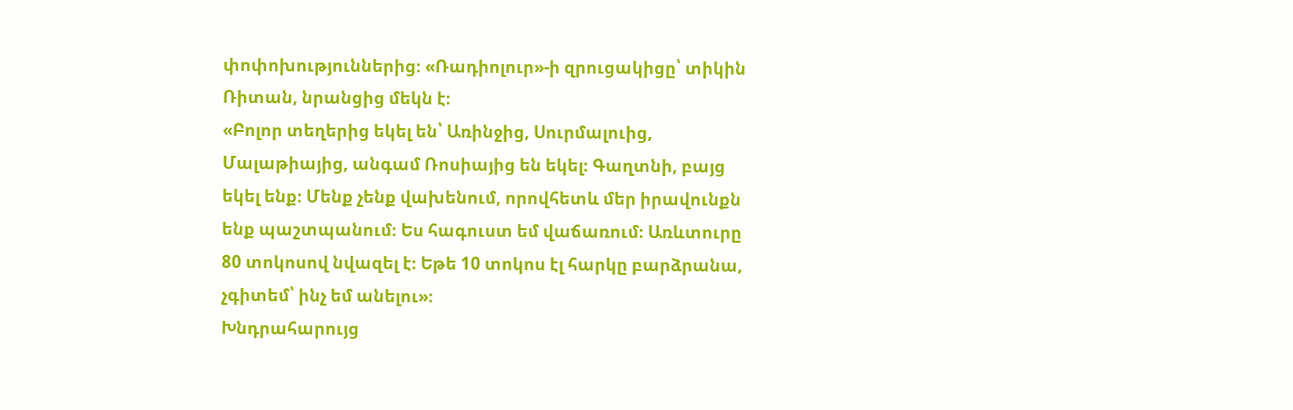փոփոխություններից։ «Ռադիոլուր»-ի զրուցակիցը՝ տիկին Ռիտան, նրանցից մեկն է։
«Բոլոր տեղերից եկել են՝ Առինջից, Սուրմալուից, Մալաթիայից, անգամ Ռոսիայից են եկել։ Գաղտնի, բայց եկել ենք։ Մենք չենք վախենում, որովհետև մեր իրավունքն ենք պաշտպանում։ Ես հագուստ եմ վաճառում։ Առևտուրը 80 տոկոսով նվազել է։ Եթե 10 տոկոս էլ հարկը բարձրանա, չգիտեմ՝ ինչ եմ անելու»։
Խնդրահարույց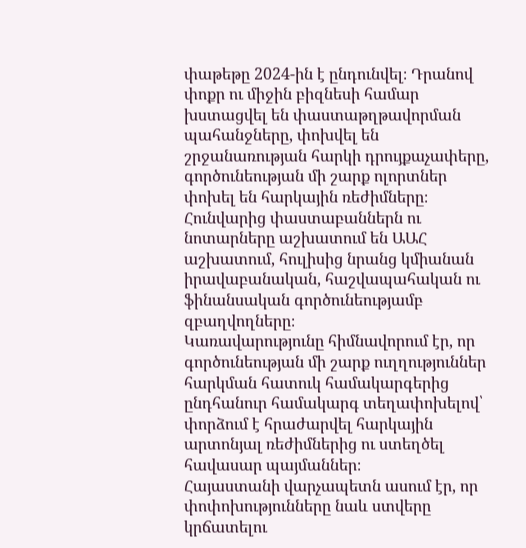փաթեթը 2024-ին է ընդունվել։ Դրանով փոքր ու միջին բիզնեսի համար խստացվել են փաստաթղթավորման պահանջները, փոխվել են շրջանառության հարկի դրույքաչափերը, գործունեության մի շարք ոլորտներ փոխել են հարկային ռեժիմները։
Հունվարից փաստաբաններն ու նոտարները աշխատում են ԱԱՀ աշխատում, հուլիսից նրանց կմիանան իրավաբանական, հաշվապահական ու ֆինանսական գործունեությամբ զբաղվողները։
Կառավարությունը հիմնավորում էր, որ գործունեության մի շարք ուղղություններ հարկման հատուկ համակարգերից ընդհանուր համակարգ տեղափոխելով՝ փորձում է հրաժարվել հարկային արտոնյալ ռեժիմներից ու ստեղծել հավասար պայմաններ։
Հայաստանի վարչապետն ասում էր, որ փոփոխությունները նաև ստվերը կրճատելու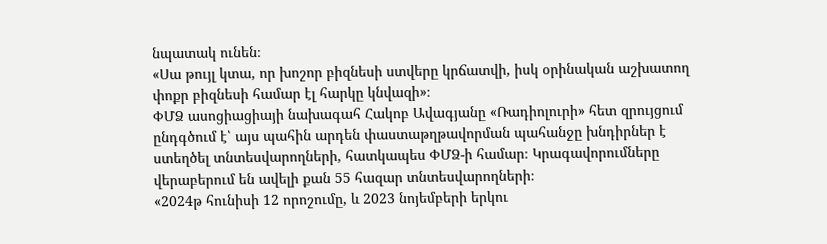նպատակ ունեն։
«Սա թույլ կտա, որ խոշոր բիզնեսի ստվերը կրճատվի, իսկ օրինական աշխատող փոքր բիզնեսի համար էլ հարկը կնվազի»։
ՓՄՁ ասոցիացիայի նախագահ Հակոբ Ավագյանը «Ռադիոլուրի» հետ զրույցում ընդգծում է՝ այս պահին արդեն փաստաթղթավորման պահանջը խնդիրներ է ստեղծել տնտեսվարողների, հատկապես ՓՄՁ-ի համար։ Կրագավորումները վերաբերում են ավելի քան 55 հազար տնտեսվարողների։
«2024թ հունիսի 12 որոշումը, և 2023 նոյեմբերի երկու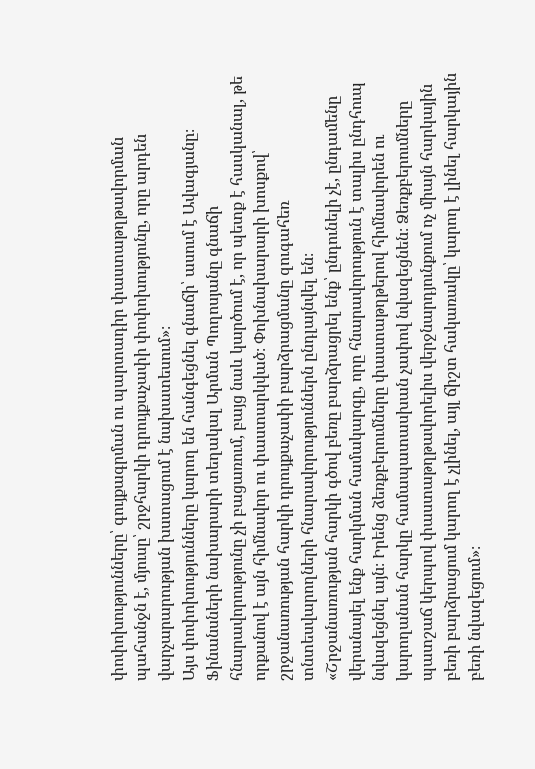փոփոխությունները՝ գույքագրման ու պարտադիր փաստաթղթավորման պահանջն է, մյուսը՝ շրջհարկի դրույքաչափի փոփոխությունը, որը արդեն վարչարարության խստացում է նախատեսում»։
Այս փոփոխությունները կարող են հանգեցնել գնաճի՝ ասում է Ավագյանը։ Ֆինանսների նախարարի տեղակալ Արման Պողոսյանը գնաճի հնարավորությունը չի բացառում, բայց նաև կարծում է, որ պետք է հասկանալ, թե որքանով է այն հիմնավոր ու փաստարկված։ Փոխնախարարի խոսքով՝ շրջանառության հարկի դրույքաչափի բարձրացմանը զուգահեռ տնտեսվարողների հնարավորություններն ընդլայնվել են։
«Շրջանառության հարկի գծով բեռը բարձրացրել ենք՝ ընդունելի չէ, ընդամենը վերանայել ենք հարկման համակարգը, որը հնարավորություն է տալիս ընդհուպ նվազեցնել այն։ Իրենց ձեռքբերումները փաստաթղթերով հիմնավորեն ու կարողանան հարկը համապատասխան չափով նվազեցնեն։ Ձեռքբերումները պատշաճ կերպով փաստաթղթավորելիս վերջնարդյունքում ոչ միայն հարկային բեռի բարձրացում կարող է չլինել, այլ ճիշտ հակառակը՝ կարող է լինել հարկային բեռի նվազեցում»։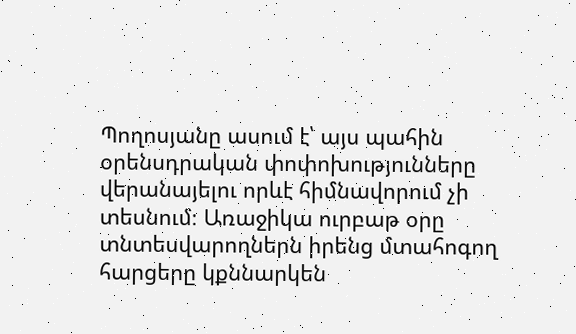Պողոսյանը ասում է՝ այս պահին օրենսդրական փոփոխությունները վերանայելու որևէ հիմնավորում չի տեսնում։ Առաջիկա ուրբաթ օրը տնտեսվարողներն իրենց մտահոգող հարցերը կքննարկեն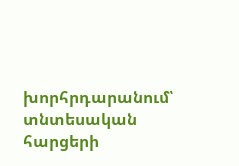խորհրդարանում՝ տնտեսական հարցերի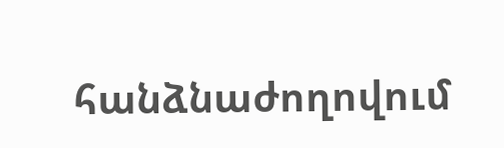հանձնաժողովում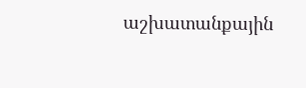աշխատանքային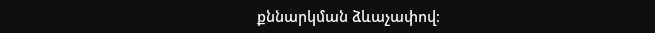քննարկման ձևաչափով։